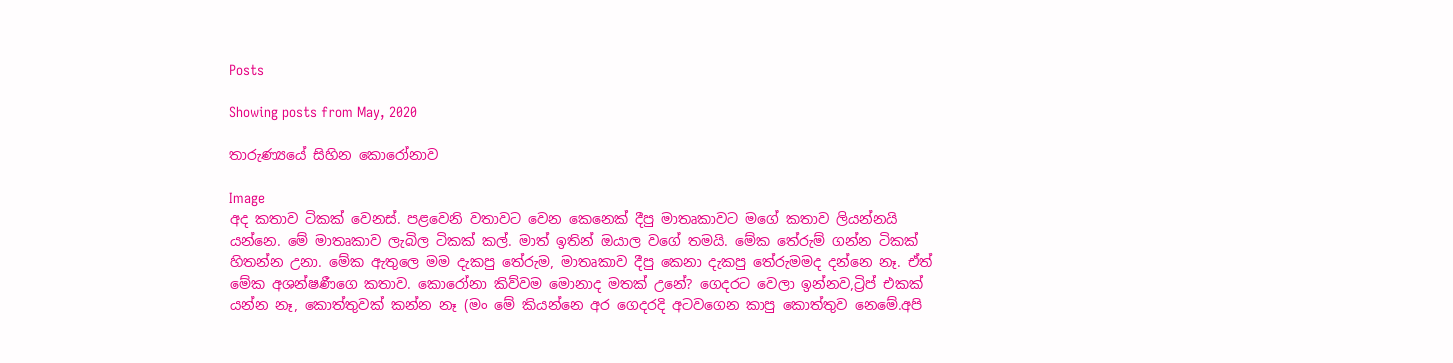Posts

Showing posts from May, 2020

තාරුණ්‍යයේ සිහින කොරෝනාව

Image
අද කතාව ටිකක් වෙනස්. පළවෙනි වතාවට වෙන කෙනෙක් දීපු මාතෘකාවට මගේ කතාව ලියන්නයි යන්නෙ. මේ මාතෘකාව ලැබිල ටිකක් කල්. මාත් ඉතින් ඔයාල වගේ තමයි. මේක තේරුම් ගන්න ටිකක් හිතන්න උනා. මේක ඇතුලෙ මම දැකපු තේරුම, මාතෘකාව දීපු කෙනා දැකපු තේරුමමද දන්නෙ නෑ. ඒත් මේක අශන්ෂණීගෙ කතාව. කොරෝනා කිව්වම මොනාද මතක් උනේ? ගෙදරට වෙලා ඉන්නව,ට්‍රිප් එකක් යන්න නෑ, කොත්තුවක් කන්න නෑ (මං මේ කියන්නෙ අර ගෙදරදි අටවගෙන කාපු කොත්තුව නෙමේ.අපි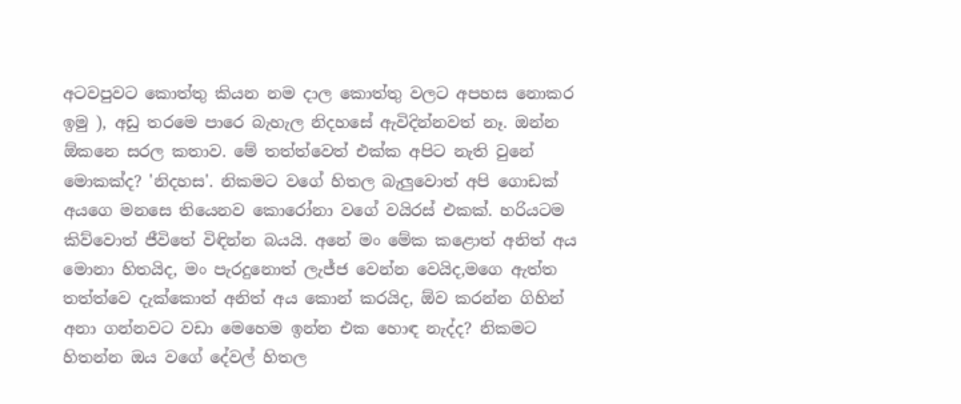අටවපුවට කොත්තු කියන නම දාල කොත්තු වලට අපහස නොකර ඉමු ), අඩු තරමෙ පාරෙ බැහැල නිදහසේ ඇවිදින්නවත් නෑ. ඔන්න ඕකනෙ සරල කතාව. මේ තත්ත්වෙත් එක්ක අපිට නැති වුනේ මොකක්ද? 'නිදහස'. නිකමට වගේ හිතල බැලුවොත් අපි ගොඩක් අයගෙ මනසෙ තියෙනව කොරෝනා වගේ වයිරස් එකක්. හරියටම කිව්වොත් ජීවිතේ විඳින්න බයයි. අනේ මං මේක කළොත් අනිත් අය මොනා හිතයිද, මං පැරදුනොත් ලැජ්ජ වෙන්න වෙයිද,මගෙ ඇත්ත තත්ත්වෙ දැක්කොත් අනිත් අය කොන් කරයිද, ඕව කරන්න ගිහින් අනා ගන්නවට වඩා මෙහෙම ඉන්න එක හොඳ නැද්ද? නිකමට හිතන්න ඔය වගේ දේවල් හිතල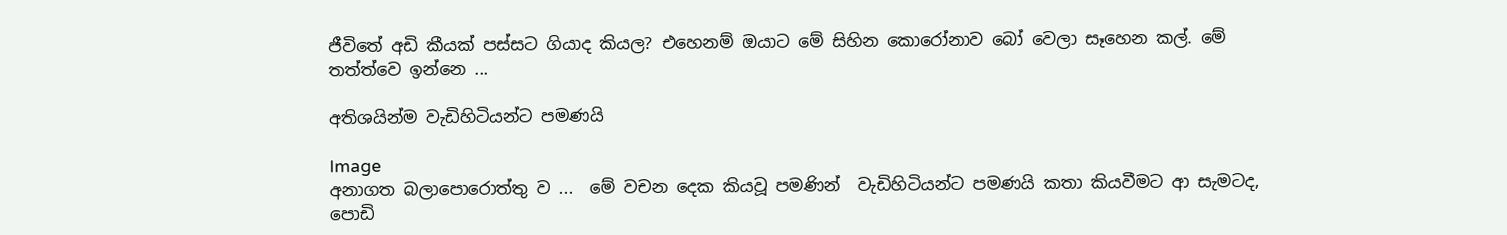ජීවිතේ අඩි කීයක් පස්සට ගියාද කියල? එහෙනම් ඔයාට මේ සිහින කොරෝනාව බෝ වෙලා සෑහෙන කල්. මේ තත්ත්වෙ ඉන්නෙ ...

අතිශයින්ම වැඩිහිටියන්ට පමණයි

Image
අනාගත බලාපොරොත්තු ව ...  මේ වචන දෙක කියවූ පමණින්  වැඩිහිටියන්ට පමණයි කතා කියවීමට ආ සැමටද, පොඩි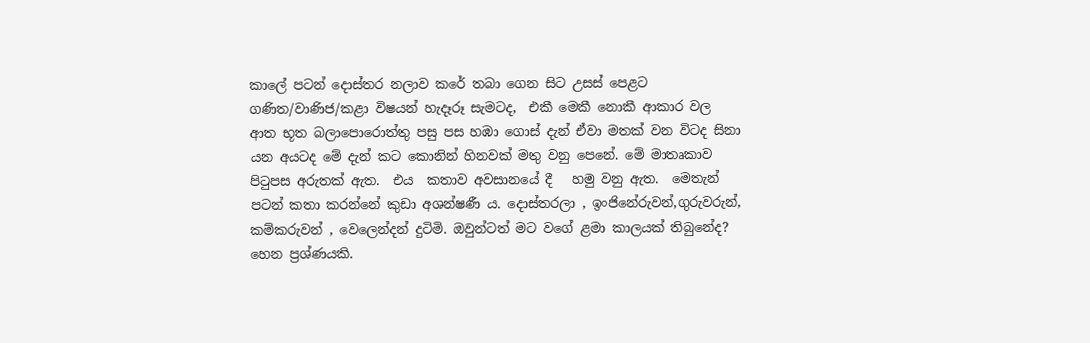කාලේ පටන් දොස්තර නලාව කරේ තබා ගෙන සිට උසස් පෙළට ගණිත/වාණිජ/කළා විෂයන් හැදෑරූ සැමටද,  එකී මෙකී නොකී ආකාර වල ආත භූත බලාපොරොත්තු පසු පස හඹා ගොස් දැන් ඒවා මතක් වන විටද සිනා යන අයටද මේ දැන් කට කොනින් හිනවක් මතු වනු පෙනේ. මේ මාතෘකාව පිටුපස අරුතක් ඇත.  එය  කතාව අවසානයේ දී   හමු වනු ඇත.  මෙතැන් පටන් කතා කරන්නේ කුඩා අශන්ෂණී ය. දොස්තරලා , ඉංජිනේරුවන්,ගුරුවරුන්, කම්කරුවන් , වෙලෙන්දන් දුටිමි. ඔවුන්ටත් මට වගේ ළමා කාලයක් තිබුනේද? හෙන ප්‍රශ්ණයකි.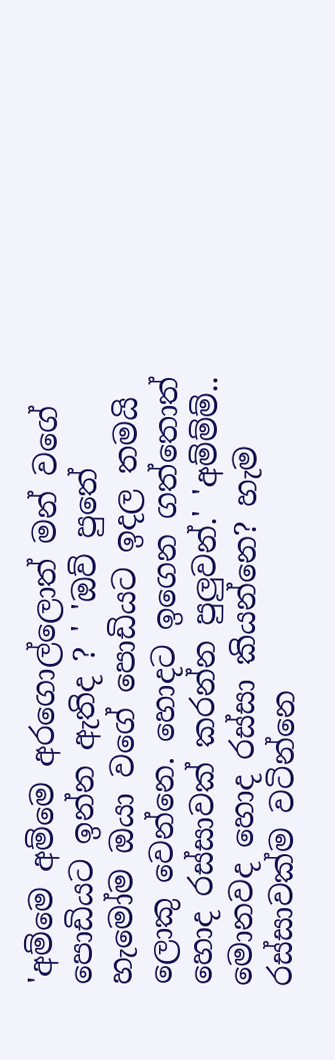'අම්මෙ අම්මෙ අරගොල්ලොත් මන් වගේ පොඩියට ඉන්න ඇතිද ? ' 'ඔව් පුතේ හැමෝම ඔයා වගේ පොඩියට ඉදල තමයි ලොකු වෙන්නෙ. හොදට ඉගෙන ගත්තොත් හොද රස්සාවක් කරන්න පුලුවන්.' 'අම්ම්ම්.. මොනවද හොද රස්සා කියන්නෙ? හැම රස්සාවක්ම වටින්නෙ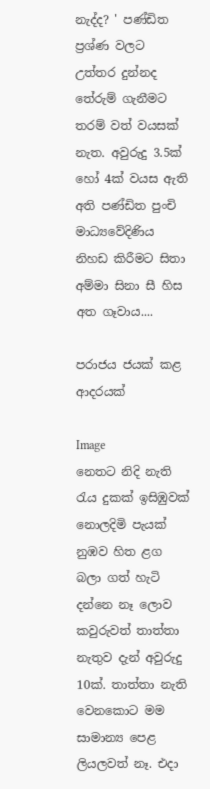නැද්ද? ' පණ්ඩිත  ප්‍රශ්ණ වලට උත්තර දුන්නද තේරුම් ගැනීමට තරම් වත් වයසක් නැත. අවුරුදු 3.5ක් හෝ 4ක් වයස ඇති අති පණ්ඩිත පුංචි  මාධ්‍යවේදිණිය නිහඩ කිරීමට සිතා අම්මා සිනා සී හිස අත ගෑවාය....

පරාජය ජයක් කළ ආදරයක්

Image
නෙතට නිදි නැති රැය දුකක් ඉසිඹුවක් නොලදිමි පැයක් නුඹව හිත ළග බලා ගත් හැටි දන්නෙ නෑ ලොව කවුරුවත් තාත්තා නැතුව දැන් අවුරුදු 10ක්. තාත්තා නැති වෙනකොට මම සාමාන්‍ය පෙළ ලියලවත් නෑ. එදා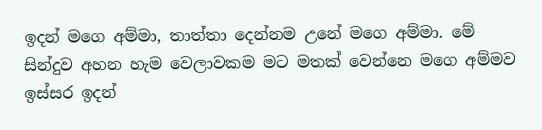ඉදන් මගෙ අම්මා, තාත්තා දෙන්නම උනේ මගෙ අම්මා. මේ සින්දුව අහන හැම වෙලාවකම මට මතක් වෙන්නෙ මගෙ අම්මව ඉස්සර ඉදන්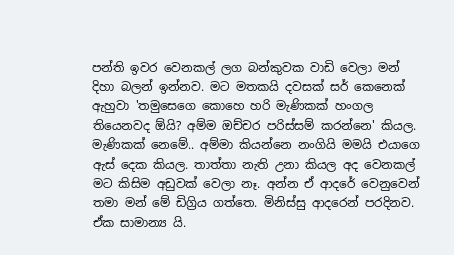පන්ති ඉවර වෙනකල් ලග බන්කුවක වාඩි වෙලා මන් දිහා බලන් ඉන්නව. මට මතකයි දවසක් සර් කෙනෙක් ඇහුවා 'තමුසෙගෙ කොහෙ හරි මැණිකක් හංගල තියෙනවද ඕයි? අම්ම ඔච්චර පරිස්සම් කරන්නෙ' කියල. මැණිකක් නෙමේ.. අම්මා කියන්නෙ නංගියි මමයි එයාගෙ ඇස් දෙක කියල. තාත්තා නැති උනා කියල අද වෙනකල් මට කිසිම අඩුවක් වෙලා නෑ. අන්න ඒ ආදරේ වෙනුවෙන් තමා මන් මේ ඩිග්‍රිය ගත්තෙ. මිනිස්සු ආදරෙන් පරදිනව. ඒක සාමාන්‍ය යි.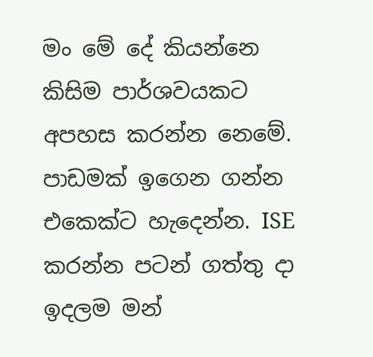මං මේ දේ කියන්නෙ කිසිම පාර්ශවයකට අපහස කරන්න නෙමේ. පාඩමක් ඉගෙන ගන්න එකෙක්ට හැදෙන්න. ISE කරන්න පටන් ගත්තු දා ඉදලම මන්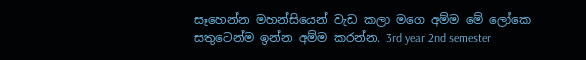සෑහෙන්න මහන්සියෙන් වැඩ කලා මගෙ අම්ම මේ ලෝකෙ සතුටෙන්ම ඉන්න අම්ම කරන්න. 3rd year 2nd semester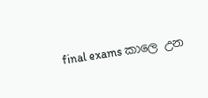final exams කාලෙ උන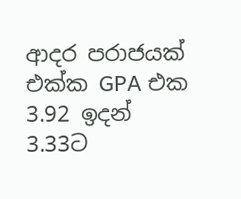ආදර පරාජයක් එක්ක GPA එක 3.92 ඉදන් 3.33ට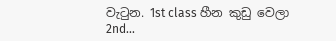වැටුන. 1st class හීන කුඩු වෙලා 2nd...